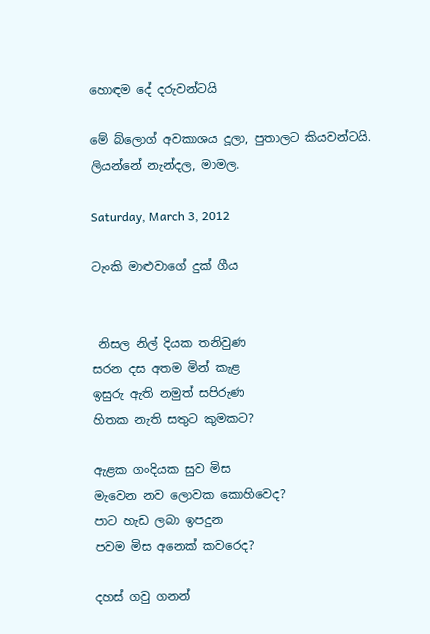හොඳම දේ දරුවන්ටයි

මේ බ්ලොග් අවකාශය දූලා, පුතාලට කියවන්ටයි.
ලියන්නේ නැන්දල, මාමල.

Saturday, March 3, 2012

ටැංකි මාළුවාගේ දුක් ගීය


 නිසල නිල් දියක තනිවුණ
සරන දස අතම මින් කැළ
ඉසුරු ඇති නමුත් සපිරුණ
හිතක නැති සතුට කුමකට?

ඇළක ගංදියක සුව මිස
මැවෙන නව ලොවක කොහිවෙද?
පාට හැඩ ලබා ඉපදුන
පවම මිස අනෙක් කවරෙද?

දහස් ගවු ගනන්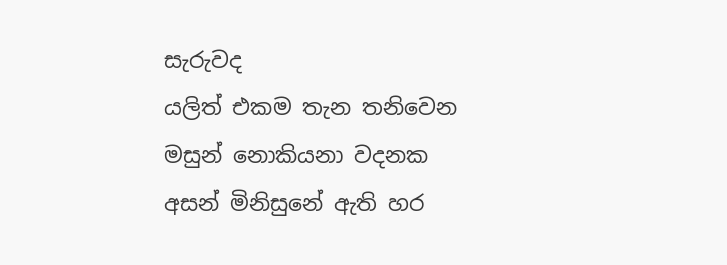සැරුවද
යලිත් එකම තැන තනිවෙන
මසුන් නොකියනා වදනක
අසන් මිනිසුනේ ඇති හර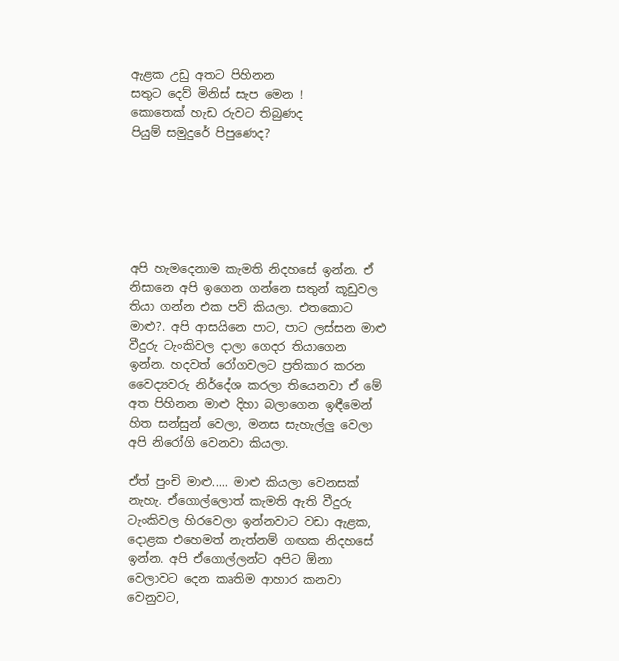ඇළක උඩු අතට පිහිනන
සතුට දෙව් මිනිස් සැප මෙන !
කොතෙක් හැඩ රුවට තිබුණද
පියුම් සමුදුරේ පිපුණෙද?






අපි හැමදෙනාම කැමති නිදහසේ ඉන්න. ඒ නිසානෙ අපි ඉගෙන ගන්නෙ සතුන් කූඩුවල තියා ගන්න එක පව් කියලා. එතකොට මාළු?. අපි ආසයිනෙ පාට, පාට ලස්සන මාළු  වීදුරු ටැංකිවල දාලා ගෙදර තියාගෙන ඉන්න. හදවත් රෝගවලට ප්‍රතිකාර කරන  වෛද්‍යවරු නිර්දේශ කරලා තියෙනවා ඒ මේ අත පිහිනන මාළු දිහා බලාගෙන ඉඳීමෙන් හිත සන්සුන් වෙලා, මනස සැහැල්ලු වෙලා අපි නිරෝගි වෙනවා කියලා.

ඒත් පුංචි මාළු..... මාළු කියලා වෙනසක් නැහැ. ඒගොල්ලොත් කැමති ඇති වීදුරු ටැංකිවල හිරවෙලා ඉන්නවාට වඩා ඇළක, දොළක එහෙමත් නැත්නම් ගඟක නිදහසේ ඉන්න. අපි ඒගොල්ලන්ට අපිට ඕනා වෙලාවට දෙන කෘතිම ආහාර කනවා වෙනුවට,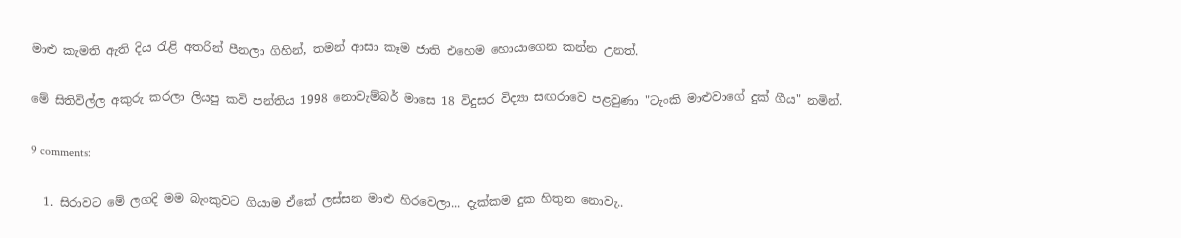මාළු කැමති ඇති දිය රැළි අතරින් පීනලා ගිහින්, තමන් ආසා කෑම ජාති එහෙම හොයාගෙන කන්න උනත්.

මේ සිතිවිල්ල අකුරු කරලා ලියපු කවි පන්තිය 1998 නොවැම්බර් මාසෙ 18 විදුසර විද්‍යා සඟරාවෙ පළවුණා "ටැංකි මාළුවාගේ දුක් ගීය" නමින්.

9 comments:

  1. සිරාවට මේ ලගදි මම බැංකුවට ගියාම ඒකේ ලස්සන මාළු හිරවෙලා... දැක්කම දුක හිතුන නොවැ..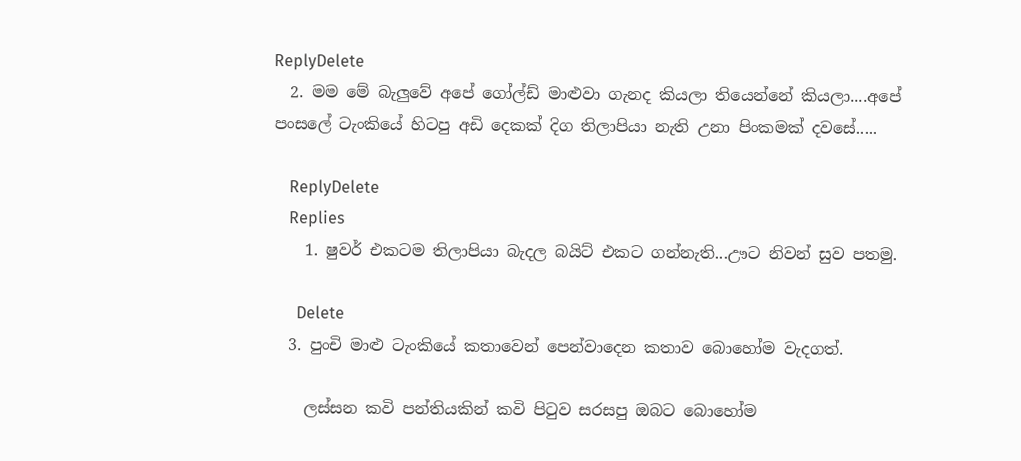ReplyDelete
  2. මම මේ බැලුවේ අපේ ගෝල්ඩ් මාළුවා ගැනද කියලා තියෙන්නේ කියලා....අපේ පංසලේ ටැංකියේ හිටපු අඩි දෙකක් දිග තිලාපියා නැති උනා පිංකමක් දවසේ.....

    ReplyDelete
    Replies
    1. ෂුවර් එකටම තිලාපියා බැදල බයිට් එකට ගන්නැති...ඌට නිවන් සුව පතමු.

      Delete
  3. පුංචි මාළු ටැංකියේ කතාවෙන් පෙන්වාදෙන කතාව බොහෝම වැදගත්.

    ලස්සන කවි පන්තියකින් කවි පිටුව සරසපු ඔබට බොහෝම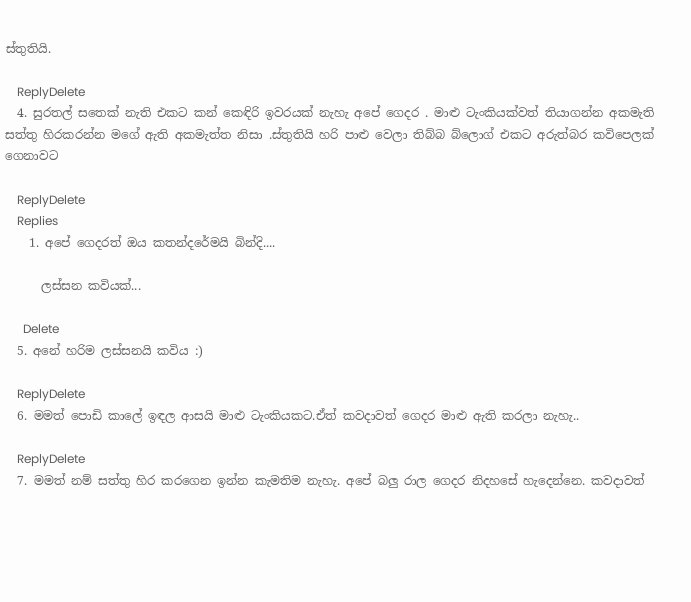ස්තුතියි.

    ReplyDelete
  4. සුරතල් සතෙක් නැති එකට කන් කෙඳිරි ඉවරයක් නැහැ අපේ ගෙදර . මාළු ටැංකියක්වත් තියාගන්න අකමැති සත්තු හිරකරන්න මගේ ඇති අකමැත්ත නිසා .ස්තුතියි හරි පාළු වෙලා තිබ්බ බ්ලොග් එකට අරුත්බර කවිපෙලක් ගෙනාවට

    ReplyDelete
    Replies
    1. අපේ ගෙදරත් ඔය කතන්දරේමයි බින්දි....

      ලස්සන කවියක්...

      Delete
  5. අනේ හරිම ලස්සනයි කවිය :)

    ReplyDelete
  6. මමත් පොඩි කාලේ ඉඳල ආසයි මාළු ටැංකියකට.ඒත් කවදාවත් ගෙදර මාළු ඇති කරලා නැහැ..

    ReplyDelete
  7. මමත් නම් සත්තු හිර කරගෙන ඉන්න කැමතිම නැහැ. අපේ බලු රාල ගෙදර නිදහසේ හැදෙන්නෙ. කවදාවත්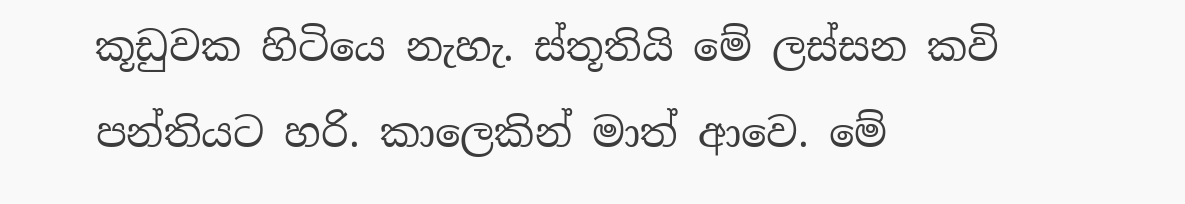කූඩුවක හිටියෙ නැහැ. ස්තූතියි මේ ලස්සන කවි පන්තියට හරි. කාලෙකින් මාත් ආවෙ. මේ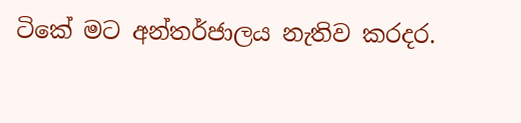ටිකේ මට අන්තර්ජාලය නැතිව කරදර.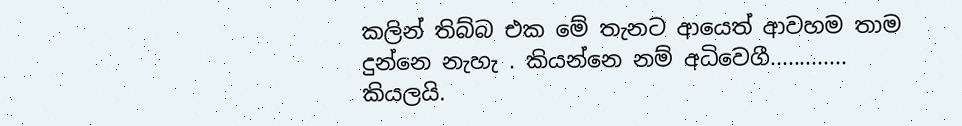කලින් තිබ්බ එක මේ තැනට ආයෙත් ආවහම තාම දුන්නෙ නැහැ . කියන්නෙ නම් අධිවෙගී............. කියලයි.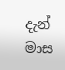දැන් මාස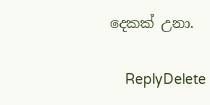දෙකක් උනා.

    ReplyDelete